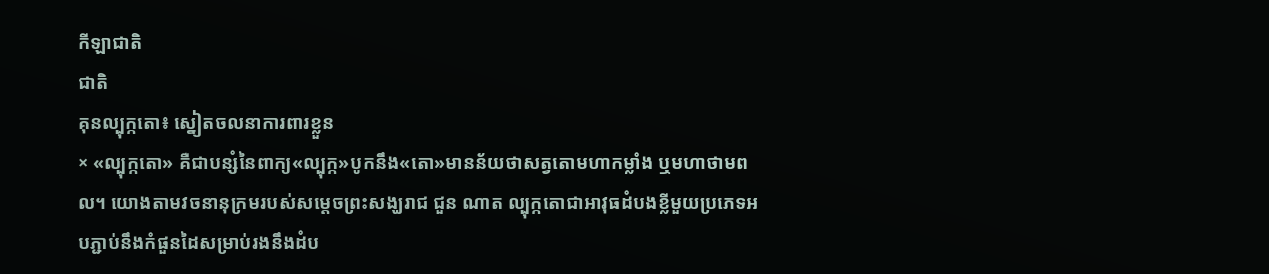កីឡាជាតិ
ជាតិ
គុនល្បុក្កតោ៖ ស្នៀតចលនាការពារខ្លួន
× «ល្បុក្កតោ» គឺជាបន្សំនៃពាក្យ«ល្បុក្ក»បូកនឹង«តោ»មានន័យថាសត្វតោមហាកម្លាំង ឬមហាថាមពល។ យោងតាមវចនានុក្រមរបស់សម្តេចព្រះសង្ឃរាជ ជួន ណាត ល្បុក្កតោជាអាវុធដំបងខ្លីមួយប្រភេទអបភ្ជាប់នឹងកំផួនដៃសម្រាប់រងនឹងដំប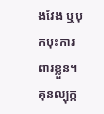ងវែង ឬបុកបុះការពារខ្លួន។
គុនល្បុក្ក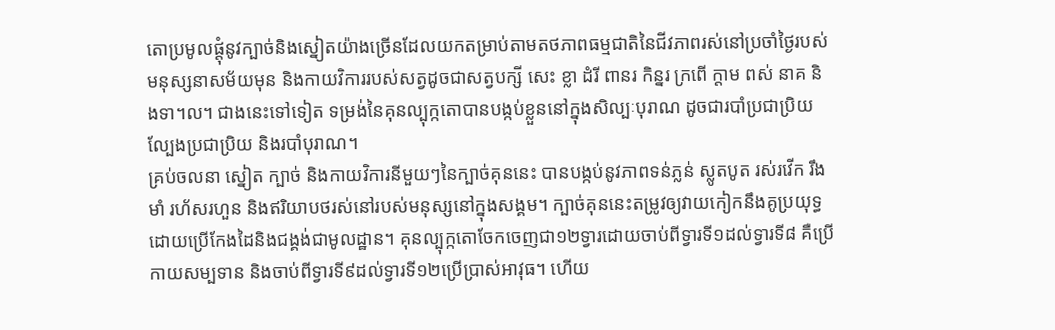តោប្រមូលផ្តុំនូវក្បាច់និងស្នៀតយ៉ាងច្រើនដែលយកតម្រាប់តាមតថភាពធម្មជាតិនៃជីវភាពរស់នៅប្រចាំថ្ងៃរបស់មនុស្សនាសម័យមុន និងកាយវិការរបស់សត្វដូចជាសត្វបក្សី សេះ ខ្លា ដំរី ពានរ កិន្នរ ក្រពើ ក្តាម ពស់ នាគ និងទា។ល។ ជាងនេះទៅទៀត ទម្រង់នៃគុនល្បុក្កតោបានបង្កប់ខ្លួននៅក្នុងសិល្បៈបុរាណ ដូចជារបាំប្រជាប្រិយ ល្បែងប្រជាប្រិយ និងរបាំបុរាណ។
គ្រប់ចលនា ស្នៀត ក្បាច់ និងកាយវិការនីមួយៗនៃក្បាច់គុននេះ បានបង្កប់នូវភាពទន់ភ្លន់ ស្លូតបូត រស់រវើក រឹងមាំ រហ័សរហួន និងឥរិយាបថរស់នៅរបស់មនុស្សនៅក្នុងសង្គម។ ក្បាច់គុននេះតម្រូវឲ្យវាយកៀកនឹងគូប្រយុទ្ធដោយប្រើកែងដៃនិងជង្គង់ជាមូលដ្ឋាន។ គុនល្បុក្កតោចែកចេញជា១២ទ្វារដោយចាប់ពីទ្វារទី១ដល់ទ្វារទី៨ គឺប្រើកាយសម្បទាន និងចាប់ពីទ្វារទី៩ដល់ទ្វារទី១២ប្រើប្រាស់អាវុធ។ ហើយ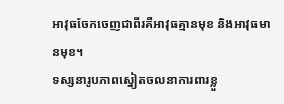អាវុធចែកចេញជាពីរគឺអាវុធគ្មានមុខ និងអាវុធមានមុខ។
ទស្សនារូបភាពស្នៀតចលនាការពារខ្លួ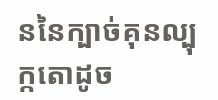ននៃក្បាច់គុនល្បុក្កតោដូច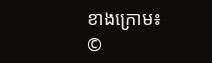ខាងក្រោម៖
©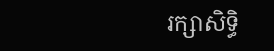រក្សាសិទ្ធិ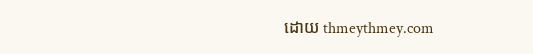ដោយ thmeythmey.com